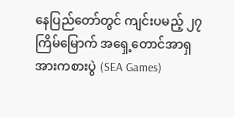နေပြည်တော်တွင် ကျင်းပမည့် ၂၇ ကြိမ်မြောက် အရှေ့တောင်အာရှ အားကစားပွဲ (SEA Games)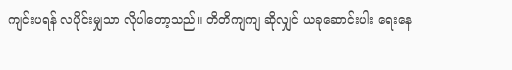ကျင်းပရန် လပိုင်းမျှသာ လိုပါတော့သည်။ တိတိကျကျ ဆိုလျှင် ယခုဆောင်းပါး ရေးနေ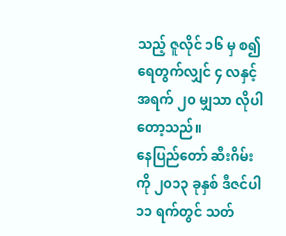သည့် ဇူလိုင် ၁၆ မှ စ၍ ရေတွက်လျှင် ၄ လနှင့် အရက် ၂၀ မျှသာ လိုပါတော့သည်။
နေပြည်တော် ဆီးဂိမ်းကို ၂၀၁၃ ခုနှစ် ဒီဇင်ပါ ၁၁ ရက်တွင် သတ်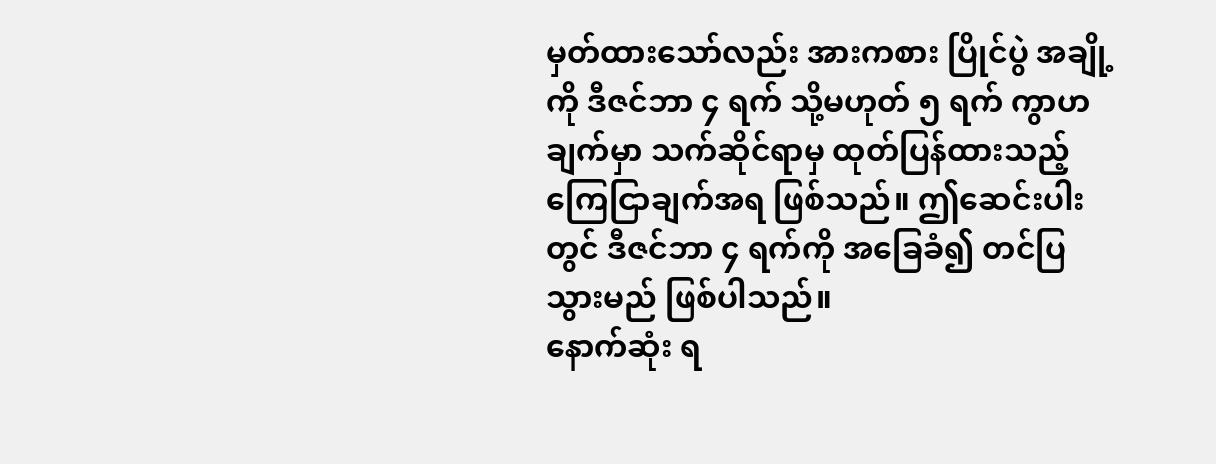မှတ်ထားသော်လည်း အားကစား ပြိုင်ပွဲ အချို့ကို ဒီဇင်ဘာ ၄ ရက် သို့မဟုတ် ၅ ရက် ကွာဟချက်မှာ သက်ဆိုင်ရာမှ ထုတ်ပြန်ထားသည့် ကြေငြာချက်အရ ဖြစ်သည်။ ဤဆေင်းပါးတွင် ဒီဇင်ဘာ ၄ ရက်ကို အခြေခံ၍ တင်ပြသွားမည် ဖြစ်ပါသည်။
နောက်ဆုံး ရ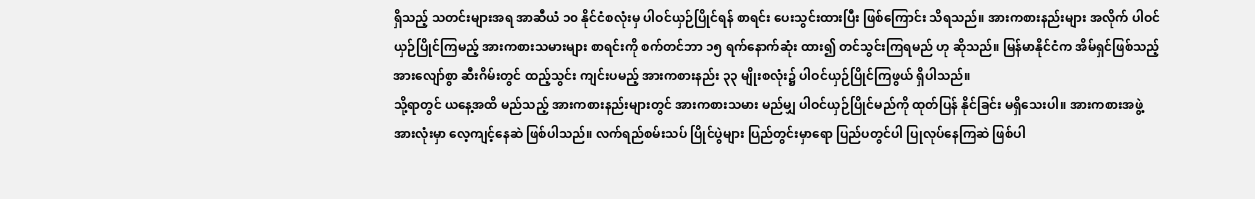ရှိသည့် သတင်းများအရ အာဆီယံ ၁၀ နိုင်ငံစလုံးမှ ပါဝင်ယှဉ်ပြိုင်ရန် စာရင်း ပေးသွင်းထားပြီး ဖြစ်ကြောင်း သိရသည်။ အားကစားနည်းများ အလိုက် ပါဝင်ယှဉ်ပြိုင်ကြမည့် အားကစားသမားများ စာရင်းကို စက်တင်ဘာ ၁၅ ရက်နောက်ဆုံး ထား၍ တင်သွင်းကြရမည် ဟု ဆိုသည်။ မြန်မာနိုင်ငံက အိမ်ရှင်ဖြစ်သည့် အားလျော်စွာ ဆီးဂိမ်းတွင် ထည့်သွင်း ကျင်းပမည့် အားကစားနည်း ၃၃ မျိုးစလုံး၌ ပါဝင်ယှဉ်ပြိုင်ကြဖွယ် ရှိပါသည်။
သို့ရာတွင် ယနေ့အထိ မည်သည့် အားကစားနည်းများတွင် အားကစားသမား မည်မျှ ပါဝင်ယှဉ်ပြိုင်မည်ကို ထုတ်ပြန် နိုင်ခြင်း မရှိသေးပါ။ အားကစားအဖွဲ့ အားလုံးမှာ လေ့ကျင့်နေဆဲ ဖြစ်ပါသည်။ လက်ရည်စမ်းသပ် ပြိုင်ပွဲများ ပြည်တွင်းမှာရော ပြည်ပတွင်ပါ ပြုလုပ်နေကြဆဲ ဖြစ်ပါ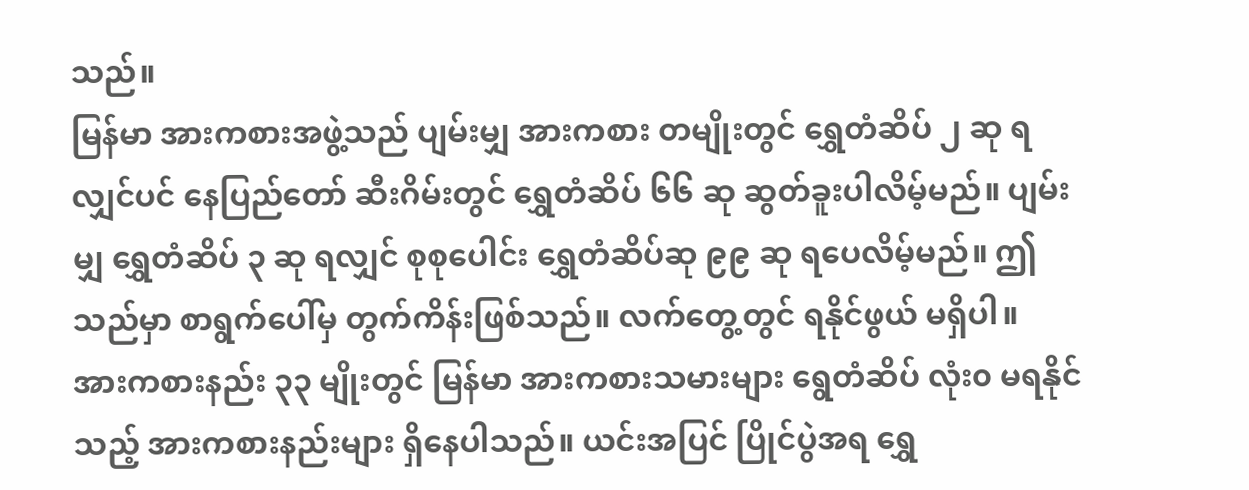သည်။
မြန်မာ အားကစားအဖွဲ့သည် ပျမ်းမျှ အားကစား တမျိုးတွင် ရွှေတံဆိပ် ၂ ဆု ရလျှင်ပင် နေပြည်တော် ဆီးဂိမ်းတွင် ရွှေတံဆိပ် ၆၆ ဆု ဆွတ်ခူးပါလိမ့်မည်။ ပျမ်းမျှ ရွှေတံဆိပ် ၃ ဆု ရလျှင် စုစုပေါင်း ရွှေတံဆိပ်ဆု ၉၉ ဆု ရပေလိမ့်မည်။ ဤသည်မှာ စာရွက်ပေါ်မှ တွက်ကိန်းဖြစ်သည်။ လက်တွေ့တွင် ရနိုင်ဖွယ် မရှိပါ။
အားကစားနည်း ၃၃ မျိုးတွင် မြန်မာ အားကစားသမားများ ရွေတံဆိပ် လုံး၀ မရနိုင်သည့် အားကစားနည်းများ ရှိနေပါသည်။ ယင်းအပြင် ပြိုင်ပွဲအရ ရွှေ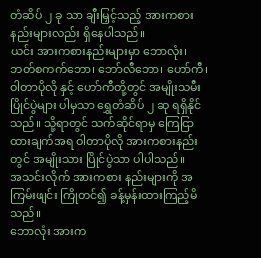တံဆိပ် ၂ ခု သာ ချီးမြှင့်သည့် အားကစား နည်းများလည်း ရှိနေပါသည်။
ယင်း အားကစားနည်းများမှာ ဘောလုံး၊ ဘတ်စကက်ဘော၊ ဘော်လီဘော၊ ဟော်ကီ၊ ဝါတာပိုလို နှင့် ဟော်ကီတို့တွင် အမျိုးသမီး ပြိုင်ပွဲများ ပါမှသာ ရွှေတံဆိပ် ၂ ဆု ရရှိနိုင်သည်။ သို့ရာတွင် သက်ဆိုင်ရာမှ ကြေငြာထားချက်အရ ဝါတာပိုလို အားကစားနည်းတွင် အမျိုးသား ပြိုင်ပွဲသာ ပါပါသည်။
အသင်းလိုက် အားကစား နည်းများကို အကြမ်းဖျင်း ကြိုတင်၍ ခန့်မှန်းထားကြည့်မိသည်။
ဘောလုံး အားက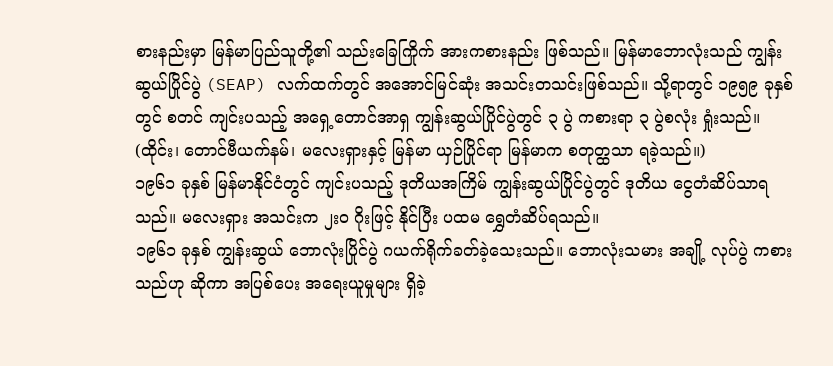စားနည်းမှာ မြန်မာပြည်သူတို့၏ သည်းခြေကြိုက် အားကစားနည်း ဖြစ်သည်။ မြန်မာဘောလုံးသည် ကျွန်းဆွယ်ပြိုင်ပွဲ (SEAP) လက်ထက်တွင် အအောင်မြင်ဆုံး အသင်းတသင်းဖြစ်သည်။ သို့ရာတွင် ၁၉၅၉ ခုနှစ်တွင် စတင် ကျင်းပသည့် အရှေ့တောင်အာရှ ကျွန်းဆွယ်ပြိုင်ပွဲတွင် ၃ ပွဲ ကစားရာ ၃ ပွဲစလုံး ရှုံးသည်။ (ထိုင်း၊ တောင်ဗီယက်နမ်၊ မလေးရှားနှင့် မြန်မာ ယှဉ်ပြိုင်ရာ မြန်မာက စတုတ္ထသာ ရခဲ့သည်။)
၁၉၆၁ ခုနှစ် မြန်မာနိုင်ငံတွင် ကျင်းပသည့် ဒုတိယအကြိမ် ကျွန်းဆွယ်ပြိုင်ပွဲတွင် ဒုတိယ ငွေတံဆိပ်သာရသည်။ မလေးရှား အသင်းက ၂း၀ ဂိုးဖြင့် နိုင်ပြီး ပထမ ရွှေတံဆိပ်ရသည်။
၁၉၆၁ ခုနှစ် ကျွန်းဆွယ် ဘောလုံးပြိုင်ပွဲ ဂယက်ရိုက်ခတ်ခဲ့သေးသည်။ ဘောလုံးသမား အချို့ လုပ်ပွဲ ကစားသည်ဟု ဆိုကာ အပြစ်ပေး အရေးယူမှုများ ရှိခဲ့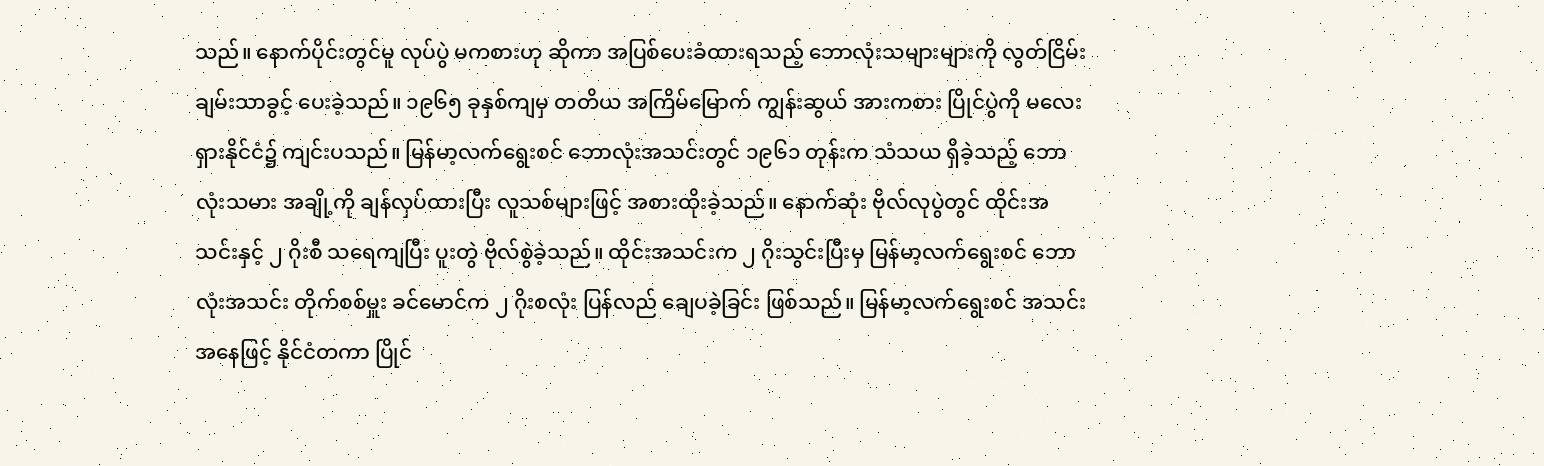သည်။ နောက်ပိုင်းတွင်မူ လုပ်ပွဲ မကစားဟု ဆိုကာ အပြစ်ပေးခံထားရသည့် ဘောလုံးသများများကို လွတ်ငြိမ်းချမ်းသာခွင့် ပေးခဲ့သည်။ ၁၉၆၅ ခုနှစ်ကျမှ တတိယ အကြိမ်မြောက် ကျွန်းဆွယ် အားကစား ပြိုင်ပွဲကို မလေးရှားနိုင်ငံ၌ ကျင်းပသည်။ မြန်မာ့လက်ရွေးစင် ဘောလုံးအသင်းတွင် ၁၉၆၁ တုန်းက သံသယ ရှိခဲ့သည့် ဘောလုံးသမား အချို့ကို ချန်လှပ်ထားပြီး လူသစ်များဖြင့် အစားထိုးခဲ့သည်။ နောက်ဆုံး ဗိုလ်လုပွဲတွင် ထိုင်းအသင်းနှင့် ၂ ဂိုးစီ သရေကျပြီး ပူးတွဲ ဗိုလ်စွဲခဲ့သည်။ ထိုင်းအသင်းက ၂ ဂိုးသွင်းပြီးမှ မြန်မာ့လက်ရွေးစင် ဘောလုံးအသင်း တိုက်စစ်မှူး ခင်မောင်က ၂ ဂိုးစလုံး ပြန်လည် ချေပခဲ့ခြင်း ဖြစ်သည်။ မြန်မာ့လက်ရွေးစင် အသင်း အနေဖြင့် နိုင်ငံတကာ ပြိုင်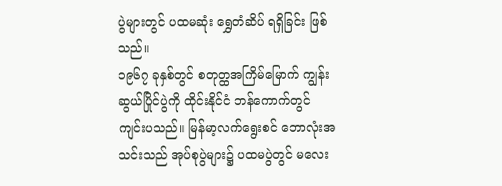ပွဲများတွင် ပထမဆုံး ရွှေတံဆိပ် ရရှိခြင်း ဖြစ်သည်။
၁၉၆၇ ခုနှစ်တွင် စတုတ္ထအကြိမ်မြောက် ကျွန်းဆွယ်ပြိုင်ပွဲကို ထိုင်းနိုင်ငံ ဘန်ကောက်တွင် ကျင်းပသည်။ မြန်မာ့လက်ရွေးစင် ဘောလုံးအသင်းသည် အုပ်စုပွဲများ၌ ပထမပွဲတွင် မလေး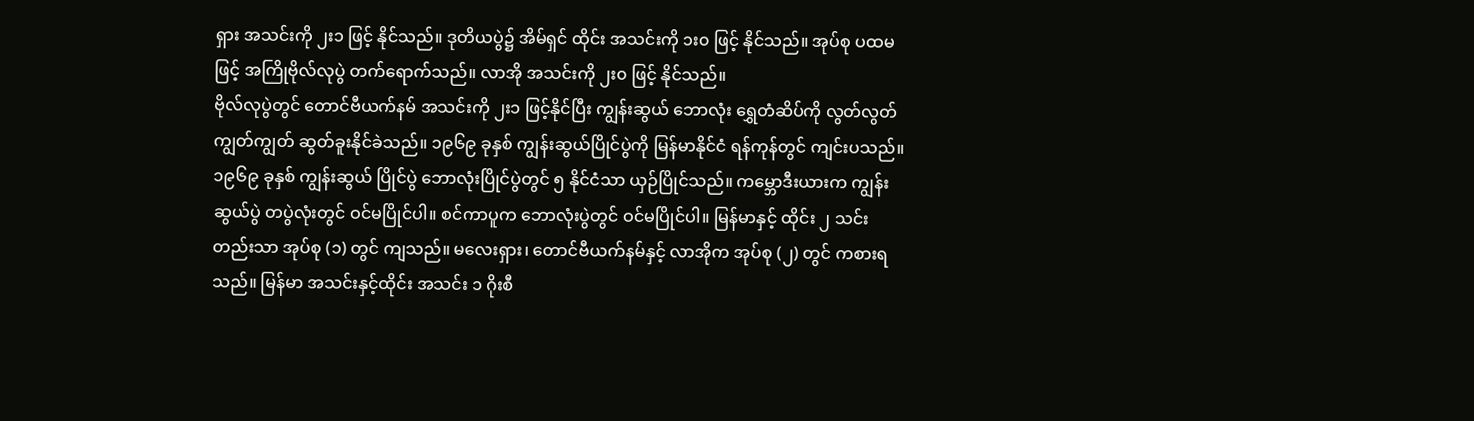ရှား အသင်းကို ၂း၁ ဖြင့် နိုင်သည်။ ဒုတိယပွဲ၌ အိမ်ရှင် ထိုင်း အသင်းကို ၁း၀ ဖြင့် နိုင်သည်။ အုပ်စု ပထမဖြင့် အကြိုဗိုလ်လုပွဲ တက်ရောက်သည်။ လာအို အသင်းကို ၂း၀ ဖြင့် နိုင်သည်။
ဗိုလ်လုပွဲတွင် တောင်ဗီယက်နမ် အသင်းကို ၂း၁ ဖြင့်နိုင်ပြီး ကျွန်းဆွယ် ဘောလုံး ရွှေတံဆိပ်ကို လွတ်လွတ်ကျွတ်ကျွတ် ဆွတ်ခူးနိုင်ခဲသည်။ ၁၉၆၉ ခုနှစ် ကျွန်းဆွယ်ပြိုင်ပွဲကို မြန်မာနိုင်ငံ ရန်ကုန်တွင် ကျင်းပသည်။
၁၉၆၉ ခုနှစ် ကျွန်းဆွယ် ပြိုင်ပွဲ ဘောလုံးပြိုင်ပွဲတွင် ၅ နိုင်ငံသာ ယှဉ်ပြိုင်သည်။ ကမ္ဘောဒီးယားက ကျွန်းဆွယ်ပွဲ တပွဲလုံးတွင် ဝင်မပြိုင်ပါ။ စင်ကာပူက ဘောလုံးပွဲတွင် ဝင်မပြိုင်ပါ။ မြန်မာနှင့် ထိုင်း ၂ သင်းတည်းသာ အုပ်စု (၁) တွင် ကျသည်။ မလေးရှား၊ တောင်ဗီယက်နမ်နှင့် လာအိုက အုပ်စု (၂) တွင် ကစားရသည်။ မြန်မာ အသင်းနှင့်ထိုင်း အသင်း ၁ ဂိုးစီ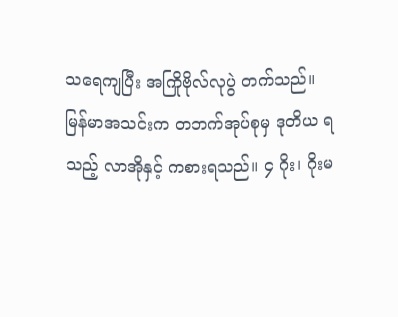သရေကျပြီး အကြိုဗိုလ်လုပွဲ တက်သည်။ မြန်မာအသင်းက တဘက်အုပ်စုမှ ဒုတိယ ရသည့် လာအိုနှင့် ကစားရသည်။ ၄ ဂိုး၊ ဂိုးမ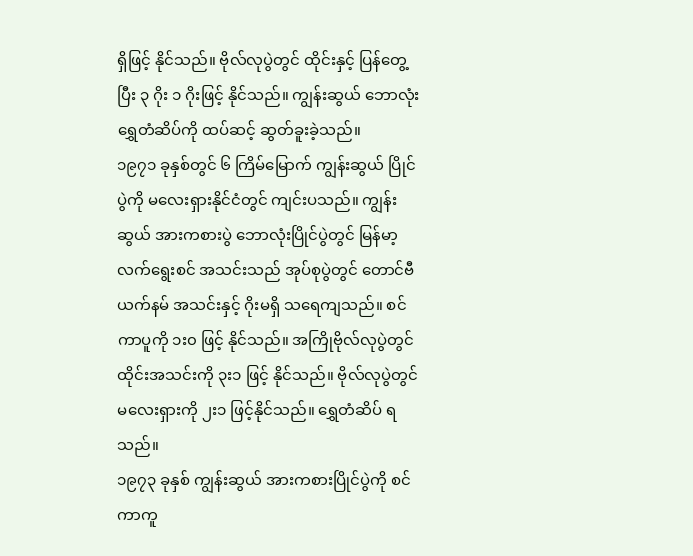ရှိဖြင့် နိုင်သည်။ ဗိုလ်လုပွဲတွင် ထိုင်းနှင့် ပြန်တွေ့ပြီး ၃ ဂိုး ၁ ဂိုးဖြင့် နိုင်သည်။ ကျွန်းဆွယ် ဘောလုံး ရွှေတံဆိပ်ကို ထပ်ဆင့် ဆွတ်ခူးခဲ့သည်။
၁၉၇၁ ခုနှစ်တွင် ၆ ကြိမ်မြောက် ကျွန်းဆွယ် ပြိုင်ပွဲကို မလေးရှားနိုင်ငံတွင် ကျင်းပသည်။ ကျွန်းဆွယ် အားကစားပွဲ ဘောလုံးပြိုင်ပွဲတွင် မြန်မာ့လက်ရွေးစင် အသင်းသည် အုပ်စုပွဲတွင် တောင်ဗီယက်နမ် အသင်းနှင့် ဂိုးမရှိ သရေကျသည်။ စင်ကာပူကို ၁း၀ ဖြင့် နိုင်သည်။ အကြိုဗိုလ်လုပွဲတွင် ထိုင်းအသင်းကို ၃း၁ ဖြင့် နိုင်သည်။ ဗိုလ်လုပွဲတွင် မလေးရှားကို ၂း၁ ဖြင့်နိုင်သည်။ ရွှေတံဆိပ် ရသည်။
၁၉၇၃ ခုနှစ် ကျွန်းဆွယ် အားကစားပြိုင်ပွဲကို စင်ကာကူ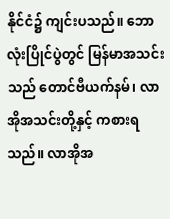နိုင်ငံ၌ ကျင်းပသည်။ ဘောလုံးပြိုင်ပွဲတွင် မြန်မာအသင်းသည် တောင်ဗီယက်နမ်၊ လာအိုအသင်းတို့နှင့် ကစားရသည်။ လာအိုအ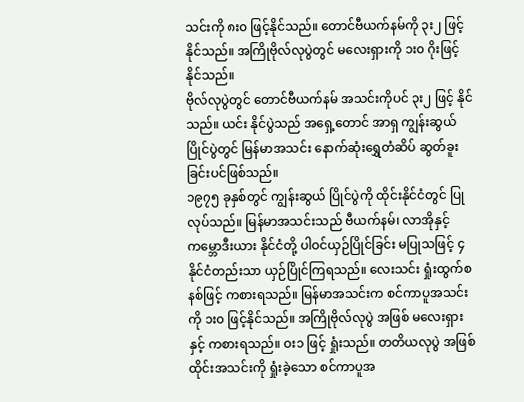သင်းကို ၈း၀ ဖြင့်နိုင်သည်။ တောင်ဗီယက်နမ်ကို ၃း၂ ဖြင့်နိုင်သည်။ အကြိုဗိုလ်လုပွဲတွင် မလေးရှားကို ၁း၀ ဂိုးဖြင့် နိုင်သည်။
ဗိုလ်လုပွဲတွင် တောင်ဗီယက်နမ် အသင်းကိုပင် ၃း၂ ဖြင့် နိုင်သည်။ ယင်း နိုင်ပွဲသည် အရှေ့တောင် အာရှ ကျွန်းဆွယ် ပြိုင်ပွဲတွင် မြန်မာအသင်း နောက်ဆုံးရွှေတံဆိပ် ဆွတ်ခူးခြင်းပင်ဖြစ်သည်။
၁၉၇၅ ခုနှစ်တွင် ကျွန်းဆွယ် ပြိုင်ပွဲကို ထိုင်းနိုင်ငံတွင် ပြုလုပ်သည်။ မြန်မာအသင်းသည် ဗီယက်နမ်၊ လာအိုနှင့် ကမ္ဘောဒီးယား နိုင်ငံတို့ ပါဝင်ယှဉ်ပြိုင်ခြင်း မပြုသဖြင့် ၄ နိုင်ငံတည်းသာ ယှဉ်ပြိုင်ကြရသည်။ လေးသင်း ရှုံးထွက်စနစ်ဖြင့် ကစားရသည်။ မြန်မာအသင်းက စင်ကာပူအသင်းကို ၁း၀ ဖြင့်နိုင်သည်။ အကြိုဗိုလ်လုပွဲ အဖြစ် မလေးရှားနှင့် ကစားရသည်။ ဝး၁ ဖြင့် ရှုံးသည်။ တတိယလုပွဲ အဖြစ် ထိုင်းအသင်းကို ရှုံးခဲ့သော စင်ကာပူအ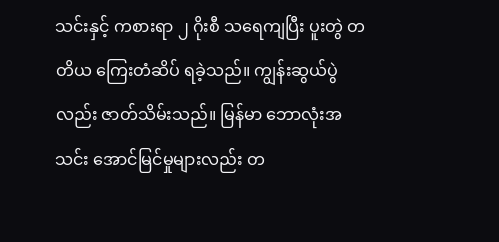သင်းနှင့် ကစားရာ ၂ ဂိုးစီ သရေကျပြီး ပူးတွဲ တတိယ ကြေးတံဆိပ် ရခဲ့သည်။ ကျွန်းဆွယ်ပွဲလည်း ဇာတ်သိမ်းသည်။ မြန်မာ ဘောလုံးအသင်း အောင်မြင်မှုများလည်း တ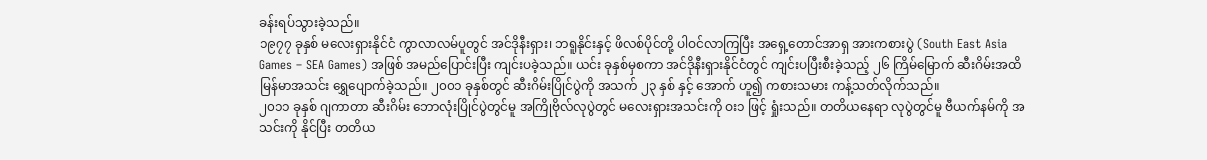ခန်းရပ်သွားခဲ့သည်။
၁၉၇၇ ခုနှစ် မလေးရှားနိုင်ငံ ကွာလာလမ်ပူတွင် အင်ဒိုနီးရှား၊ ဘရူနိုင်းနှင့် ဖိလစ်ပိုင်တို့ ပါဝင်လာကြပြီး အရှေ့တောင်အာရှ အားကစားပွဲ (South East Asia Games – SEA Games) အဖြစ် အမည်ပြောင်းပြီး ကျင်းပခဲ့သည်။ ယင်း ခုနှစ်မှစကာ အင်ဒိုနီးရှားနိုင်ငံတွင် ကျင်းပပြီးစီးခဲ့သည့် ၂၆ ကြိမ်မြောက် ဆီးဂိမ်းအထိ မြန်မာအသင်း ရွှေပျောက်ခဲ့သည်။ ၂၀၀၁ ခုနှစ်တွင် ဆီးဂိမ်းပြိုင်ပွဲကို အသက် ၂၃ နှစ် နှင့် အောက် ဟူ၍ ကစားသမား ကန့်သတ်လိုက်သည်။
၂၀၁၁ ခုနှစ် ဂျကာတာ ဆီးဂိမ်း ဘောလုံးပြိုင်ပွဲတွင်မူ အကြိုဗိုလ်လုပွဲတွင် မလေးရှားအသင်းကို ဝး၁ ဖြင့် ရှုံးသည်။ တတိယနေရာ လုပွဲတွင်မူ ဗီယက်နမ်ကို အသင်းကို နိုင်ပြီး တတိယ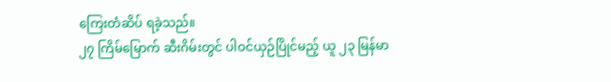ကြေးတံဆိပ် ရခဲ့သည်။
၂၇ ကြိမ်မြောက် ဆီးဂိမ်းတွင် ပါဝင်ယှဉ်ပြိုင်မည့် ယူ ၂၃ မြန်မာ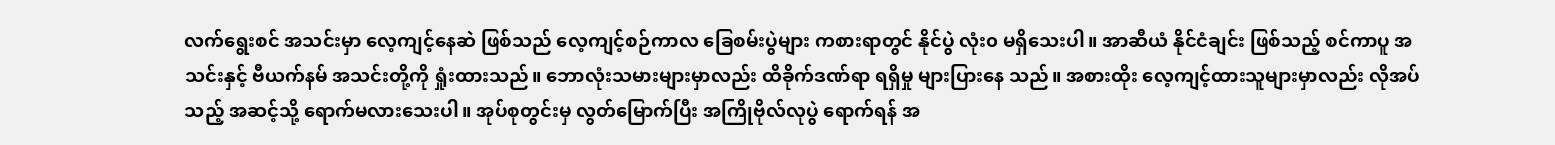လက်ရွေးစင် အသင်းမှာ လေ့ကျင့်နေဆဲ ဖြစ်သည် လေ့ကျင့်စဉ်ကာလ ခြေစမ်းပွဲများ ကစားရာတွင် နိုင်ပွဲ လုံး၀ မရှိသေးပါ။ အာဆီယံ နိုင်ငံချင်း ဖြစ်သည့် စင်ကာပူ အသင်းနှင့် ဗီယက်နမ် အသင်းတို့ကို ရှုံးထားသည်။ ဘောလုံးသမားများမှာလည်း ထိခိုက်ဒဏ်ရာ ရရှိမှု များပြားနေ သည်။ အစားထိုး လေ့ကျင့်ထားသူများမှာလည်း လိုအပ်သည့် အဆင့်သို့ ရောက်မလားသေးပါ။ အုပ်စုတွင်းမှ လွတ်မြောက်ပြီး အကြိုဗိုလ်လုပွဲ ရောက်ရန် အ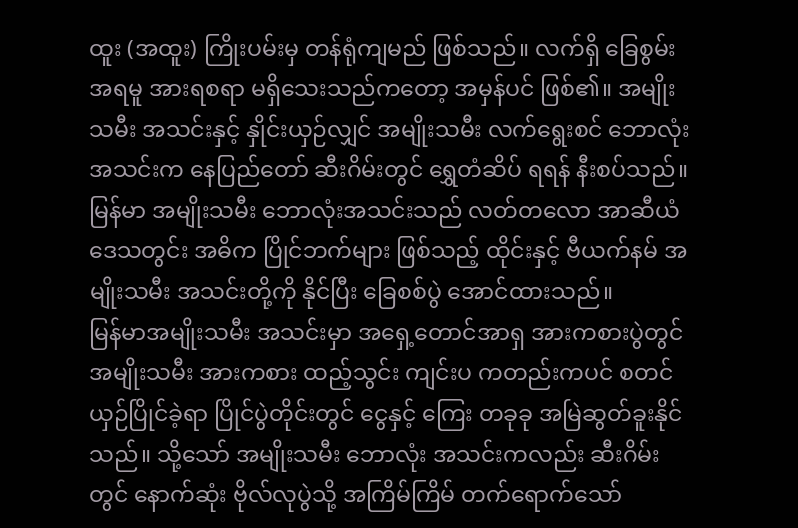ထူး (အထူး) ကြိုးပမ်းမှ တန်ရုံကျမည် ဖြစ်သည်။ လက်ရှိ ခြေစွမ်းအရမူ အားရစရာ မရှိသေးသည်ကတော့ အမှန်ပင် ဖြစ်၏။ အမျိုးသမီး အသင်းနှင့် နှိုင်းယှဉ်လျှင် အမျိုးသမီး လက်ရွေးစင် ဘောလုံး အသင်းက နေပြည်တော် ဆီးဂိမ်းတွင် ရွှေတံဆိပ် ရရန် နီးစပ်သည်။
မြန်မာ အမျိုးသမီး ဘောလုံးအသင်းသည် လတ်တလော အာဆီယံ ဒေသတွင်း အဓိက ပြိုင်ဘက်များ ဖြစ်သည့် ထိုင်းနှင့် ဗီယက်နမ် အမျိုးသမီး အသင်းတို့ကို နိုင်ပြီး ခြေစစ်ပွဲ အောင်ထားသည်။
မြန်မာအမျိုးသမီး အသင်းမှာ အရှေ့တောင်အာရှ အားကစားပွဲတွင် အမျိုးသမီး အားကစား ထည့်သွင်း ကျင်းပ ကတည်းကပင် စတင်ယှဉ်ပြိုင်ခဲ့ရာ ပြိုင်ပွဲတိုင်းတွင် ငွေနှင့် ကြေး တခုခု အမြဲဆွတ်ခူးနိုင်သည်။ သို့သော် အမျိုးသမီး ဘောလုံး အသင်းကလည်း ဆီးဂိမ်းတွင် နောက်ဆုံး ဗိုလ်လုပွဲသို့ အကြိမ်ကြိမ် တက်ရောက်သော်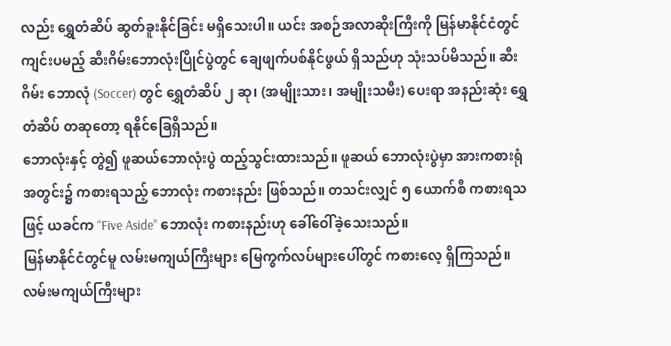လည်း ရွှေတံဆိပ် ဆွတ်ခူးနိုင်ခြင်း မရှိသေးပါ။ ယင်း အစဉ်အလာဆိုးကြီးကို မြန်မာနိုင်ငံတွင် ကျင်းပမည့် ဆီးဂိမ်းဘောလုံးပြိုင်ပွဲတွင် ချေဖျက်ပစ်နိုင်ဖွယ် ရှိသည်ဟု သုံးသပ်မိသည်။ ဆီးဂိမ်း ဘောလုံ (Soccer) တွင် ရွှေတံဆိပ် ၂ ဆု၊ (အမျိုးသား၊ အမျိုးသမီး) ပေးရာ အနည်းဆုံး ရွှေတံဆိပ် တဆုတော့ ရနိုင်ခြေရှိသည်။
ဘောလုံးနှင့် တွဲ၍ ဖူဆယ်ဘောလုံးပွဲ ထည့်သွင်းထားသည်။ ဖူဆယ် ဘောလုံးပွဲမှာ အားကစားရုံအတွင်း၌ ကစားရသည့် ဘောလုံး ကစားနည်း ဖြစ်သည်။ တသင်းလျှင် ၅ ယောက်စီ ကစားရသဖြင့် ယခင်က “Five Aside” ဘောလုံး ကစားနည်းဟု ခေါ်ဝေါ်ခဲ့သေးသည်။
မြန်မာနိုင်ငံတွင်မူ လမ်းမကျယ်ကြီးများ မြေကွက်လပ်များပေါ်တွင် ကစားလေ့ ရှိကြသည်။ လမ်းမကျယ်ကြီးများ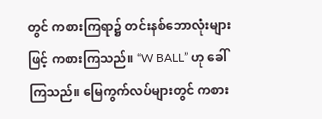တွင် ကစားကြရာ၌ တင်းနစ်ဘောလုံးများဖြင့် ကစားကြသည်။ “W BALL” ဟု ခေါ်ကြသည်။ မြေကွက်လပ်များတွင် ကစား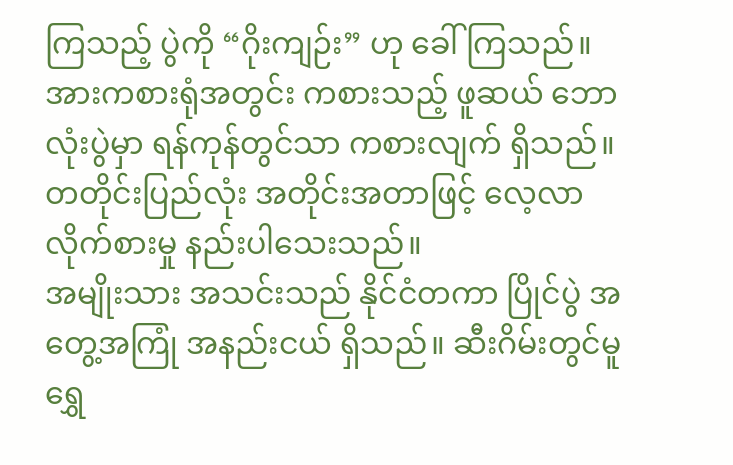ကြသည့် ပွဲကို “ဂိုးကျဉ်း” ဟု ခေါ်ကြသည်။ အားကစားရုံအတွင်း ကစားသည့် ဖူဆယ် ဘောလုံးပွဲမှာ ရန်ကုန်တွင်သာ ကစားလျက် ရှိသည်။ တတိုင်းပြည်လုံး အတိုင်းအတာဖြင့် လေ့လာလိုက်စားမှု နည်းပါသေးသည်။
အမျိုးသား အသင်းသည် နိုင်ငံတကာ ပြိုင်ပွဲ အတွေ့အကြုံ အနည်းငယ် ရှိသည်။ ဆီးဂိမ်းတွင်မူ ရွှေ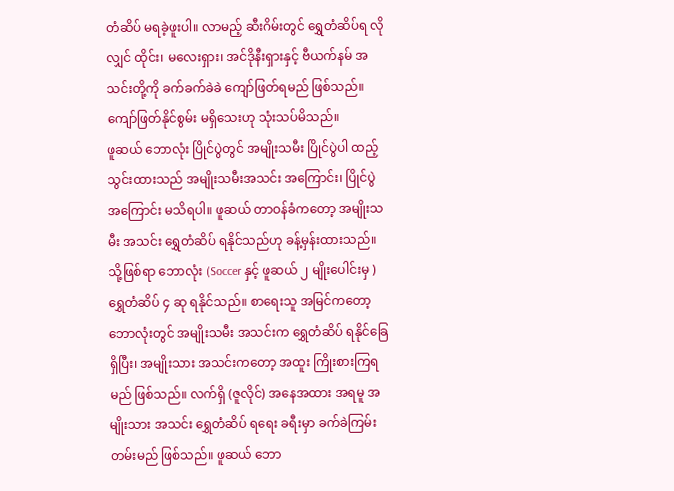တံဆိပ် မရခဲ့ဖူးပါ။ လာမည့် ဆီးဂိမ်းတွင် ရွှေတံဆိပ်ရ လိုလျှင် ထိုင်း၊ မလေးရှား၊ အင်ဒိုနီးရှားနှင့် ဗီယက်နမ် အသင်းတို့ကို ခက်ခက်ခဲခဲ ကျော်ဖြတ်ရမည် ဖြစ်သည်။ ကျော်ဖြတ်နိုင်စွမ်း မရှိသေးဟု သုံးသပ်မိသည်။
ဖူဆယ် ဘောလုံး ပြိုင်ပွဲတွင် အမျိုးသမီး ပြိုင်ပွဲပါ ထည့်သွင်းထားသည် အမျိုးသမီးအသင်း အကြောင်း၊ ပြိုင်ပွဲ အကြောင်း မသိရပါ။ ဖူဆယ် တာဝန်ခံကတော့ အမျိုးသမီး အသင်း ရွှေတံဆိပ် ရနိုင်သည်ဟု ခန့်မှန်းထားသည်။
သို့ဖြစ်ရာ ဘောလုံး (Soccer နှင့် ဖူဆယ် ၂ မျိုးပေါင်းမှ ) ရွှေတံဆိပ် ၄ ဆု ရနိုင်သည်။ စာရေးသူ အမြင်ကတော့ ဘောလုံးတွင် အမျိုးသမီး အသင်းက ရွှေတံဆိပ် ရနိုင်ခြေ ရှိပြီး၊ အမျိုးသား အသင်းကတော့ အထူး ကြိုးစားကြရမည် ဖြစ်သည်။ လက်ရှိ (ဇူလိုင်) အနေအထား အရမူ အမျိုးသား အသင်း ရွှေတံဆိပ် ရရေး ခရီးမှာ ခက်ခဲကြမ်းတမ်းမည် ဖြစ်သည်။ ဖူဆယ် ဘော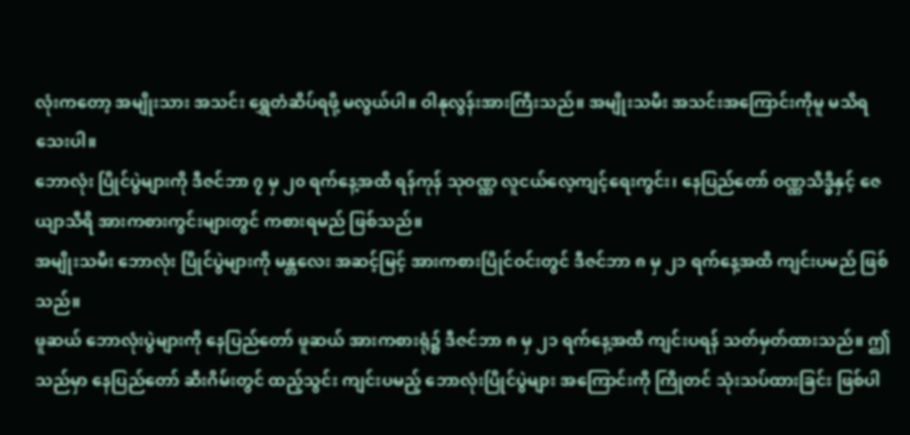လုံးကတော့ အမျိုးသား အသင်း ရွှေတံဆိပ်ရဖို့ မလွယ်ပါ။ ဝါနုလွန်းအားကြီးသည်။ အမျိုးသမီး အသင်းအကြောင်းကိုမူ မသိရသေးပါ။
ဘောလုံး ပြိုင်ပွဲများကို ဒီဇင်ဘာ ၇ မှ ၂၀ ရက်နေ့အထိ ရန်ကုန် သုဝဏ္ဏ လူငယ်လေ့ကျင့်ရေးကွင်း၊ နေပြည်တော် ဝဏ္ဏသိဒ္ဓိနှင့် ဇေယျာသီရိ အားကစားကွင်းများတွင် ကစားရမည် ဖြစ်သည်။
အမျိုးသမီး ဘောလုံး ပြိုင်ပွဲများကို မန္တလေး အဆင့်မြင့် အားကစားပြိုင်ဝင်းတွင် ဒီဇင်ဘာ ၈ မှ ၂၁ ရက်နေ့အထိ ကျင်းပမည် ဖြစ်သည်။
ဖူဆယ် ဘောလုံးပွဲများကို နေပြည်တော် ဖူဆယ် အားကစားရုံ၌ ဒီဇင်ဘာ ၈ မှ ၂၁ ရက်နေ့အထိ ကျင်းပရန် သတ်မှတ်ထားသည်။ ဤသည်မှာ နေပြည်တော် ဆီးဂိမ်းတွင် ထည့်သွင်း ကျင်းပမည့် ဘောလုံးပြိုင်ပွဲများ အကြောင်းကို ကြိုတင် သုံးသပ်ထားခြင်း ဖြစ်ပါ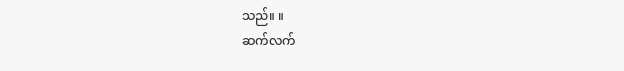သည်။ ။
ဆက်လက်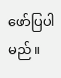ဖော်ပြပါမည်။